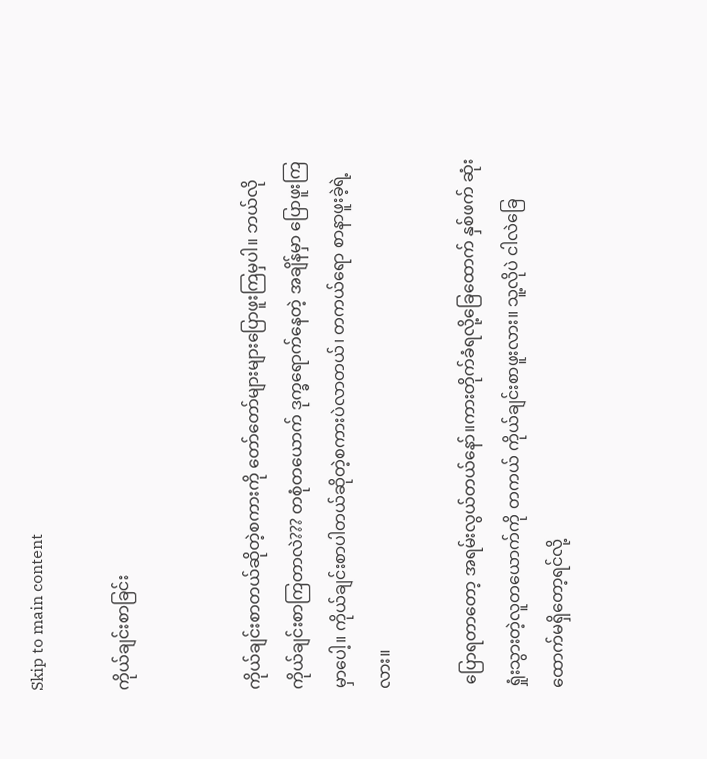Skip to main content

ကိုယ်ချင်းစာခြင်း


ကိုယ်ချင်းစာတယ်ဆိုတဲ့စကားကို တော်တော်များများပြောဖူးကြမှပါ။ ဘယ်လိုကိုယ်ချင်းစာကြတာလဲ??? တစုံတယောက် ဒုက္ခရောက်နေတဲ့ အချိန်မှာ ပြောဖူးကြမှာပေါ့။ ကိုယ်ချင်းစာပါတယ်ဆိုတဲ့စကားပဲလာတယ်၊ တကယ်ရော စာနာဖူးခဲ့ရဲ့လား။

 ပြောရတာတော့ အရမ်းလွယ်တယ်နော်။ကားတိုက်ခံရလို့ခြေထောက် နှစ်ဖက် ဆုံးရှုံးသွားတဲ့လူတယောက်ကို တကယ် ကိုယ်ချင်းစာဖူးလား။ သူ့လိုပဲ ငါလဲခြေထောက်မရှိတော့ရင်လို့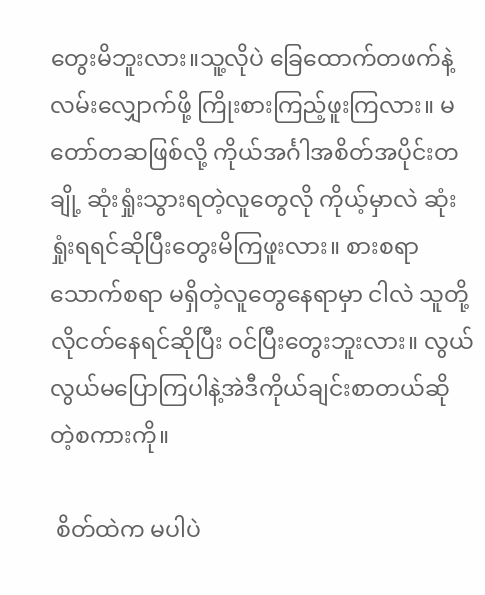တွေးမိဘူးလား။သူ့လိုပဲ ခြေထောက်တဖက်နဲ့ လမ်းလျှောက်ဖို့ ကြိုးစားကြည့်ဖူးကြလား။ မတော်တဆဖြစ်လို့ ကိုယ်အင်္ဂါအစိတ်အပိုင်းတချို့ ဆုံးရှုံးသွားရတဲ့လူတွေလို ကိုယ့်မှာလဲ ဆုံးရှုံးရရင်ဆိုပြီးတွေးမိကြဖူးလား။ စားစရာသောက်စရာ မရှိတဲ့လူတွေနေရာမှာ ငါလဲ သူတို့လိုငတ်နေရင်ဆိုပြီး ဝင်ပြီးတွေးဘူးလား။ လွယ်လွယ်မပြောကြပါနဲ့အဲဒီကိုယ်ချင်းစာတယ်ဆိုတဲ့စကားကို။

 စိတ်ထဲက မပါပဲ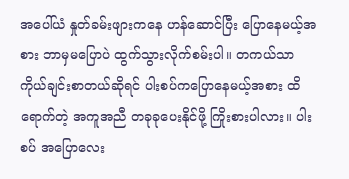အပေါ်ယံ နှုတ်ခမ်းဖျားကနေ ဟန်ဆောင်ပြီး ပြောနေမယ့်အစား ဘာမှမပြောပဲ ထွက်သွားလိုက်စမ်းပါ။ တကယ်သာ ကိုယ်ချင်းစာတယ်ဆိုရင် ပါးစပ်ကပြောနေမယ့်အစား ထိရောက်တဲ့ အကူအညီ တခုခုပေးနိုင်ဖို့ ကြိုးစားပါလား။ ပါးစပ် အပြောလေး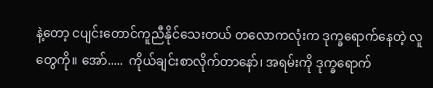နဲ့တော့ ငပျင်းတောင်ကူညီနိုင်သေးတယ် တလောကလုံးက ဒုက္ခရောက်နေတဲ့ လူတွေကို။ အော်.....  ကိုယ်ချင်းစာလိုက်တာနော်၊ အရမ်းကို ဒုက္ခရောက်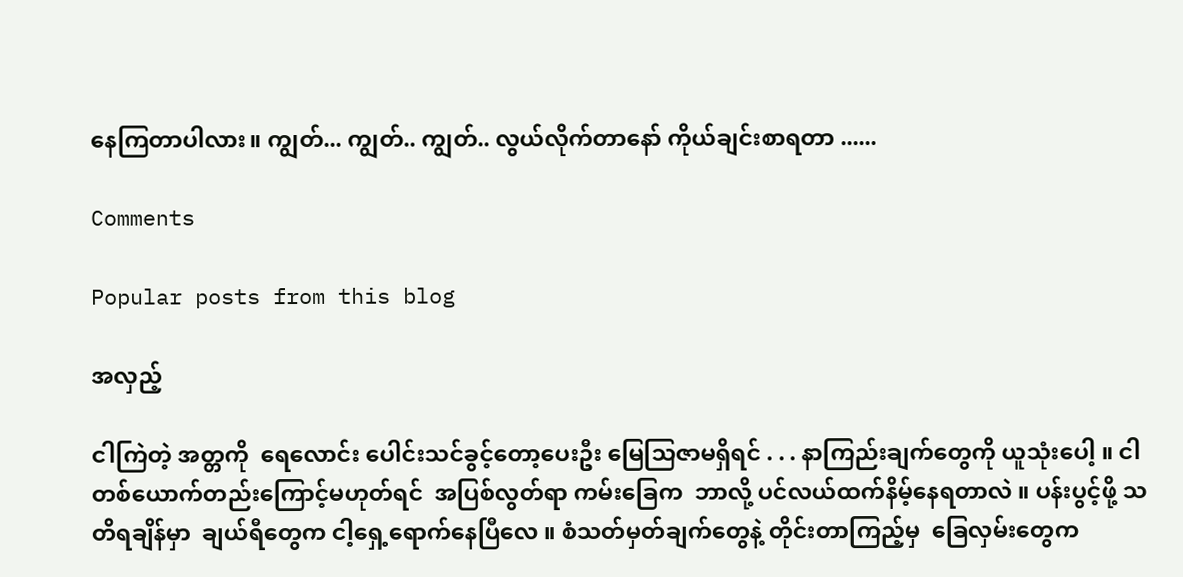နေကြတာပါလား။ ကျွတ်... ကျွတ်.. ကျွတ်.. လွယ်လိုက်တာနော် ကိုယ်ချင်းစာရတာ ......

Comments

Popular posts from this blog

အလှည့်

ငါကြဲတဲ့ အတ္တကို  ရေလောင်း ပေါင်းသင်ခွင့်တော့ပေးဦး မြေသြဇာမရှိရင် . . . နာကြည်းချက်တွေကို ယူသုံးပေါ့ ။ ငါတစ်ယောက်တည်းကြောင့်မဟုတ်ရင်  အပြစ်လွတ်ရာ ကမ်းခြေက  ဘာလို့ ပင်လယ်ထက်နိမ့်နေရတာလဲ ။ ပန်းပွင့်ဖို့ သတိရချိန်မှာ  ချယ်ရီတွေက ငါ့ရှေ့ရောက်နေပြီလေ ။ စံသတ်မှတ်ချက်တွေနဲ့ တိုင်းတာကြည့်မှ  ခြေလှမ်းတွေက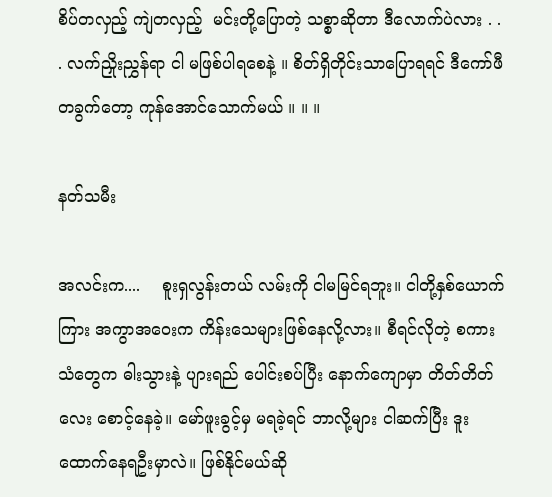စိပ်တလှည့် ကျဲတလှည့်  မင်းတို့ပြောတဲ့ သစ္စာဆိုတာ ဒီလောက်ပဲလား . . . လက်ညှိုးညွှန်ရာ ငါ မဖြစ်ပါရစေနဲ့ ။ စိတ်ရှိတိုင်းသာပြောရရင် ဒီကော်ဖီတခွက်တော့ ကုန်အောင်သောက်မယ် ။ ။ ။

နတ်သမီး

အလင်းက....    စူးရှလွန်းတယ် လမ်းကို ငါမမြင်ရဘူး။ ငါတို့နှစ်ယောက်ကြား အကွာအဝေးက ကိန်းသေများဖြစ်နေလို့လား။ စီရင်လိုတဲ့ စကားသံတွေက ဓါးသွားနဲ့ ပျားရည် ပေါင်းစပ်ပြီး နောက်ကျောမှာ တိတ်တိတ်လေး စောင့်နေခဲ့။ မော်ဖူးခွင့်မှ မရခဲ့ရင် ဘာလို့များ ငါဆက်ပြီး ဒူးထောက်နေရဦးမှာလဲ။ ဖြစ်နိုင်မယ်ဆို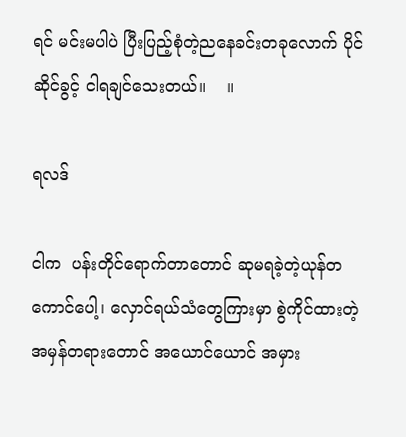ရင် မင်းမပါပဲ ပြီးပြည့်စုံတဲ့ညနေခင်းတခုလောက် ပိုင်ဆိုင်ခွင့် ငါရချင်သေးတယ်။    ။

ရလဒ်

ငါက  ပန်းတိုင်ရောက်တာတောင် ဆုမရခဲ့တဲ့ယုန်တကောင်ပေါ့၊ လှောင်ရယ်သံတွေကြားမှာ စွဲကိုင်ထားတဲ့အမှန်တရားတောင် အယောင်ယောင် အမှား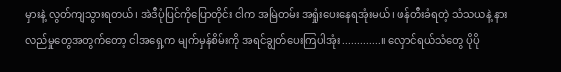မှားနဲ့ လွတ်ကျသွားရတယ်၊ အဲဒီပုံပြင်ကိုပြောတိုင်း ငါက အမြဲတမ်း အရှုံးပေးနေရအုံးမယ်၊ ဖန်တီးခံရတဲ့ သံသယနဲ့ နားလည်မှုတွေအတွက်တော့ ငါအရှေ့က မျက်မှန်စိမ်းကို အရင်ချွတ်ပေးကြပါအုံး.............။ လှောင်ရယ်သံတွေ ပိုပို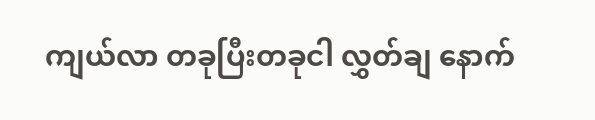ကျယ်လာ တခုပြီးတခုငါ လွှတ်ချ နောက်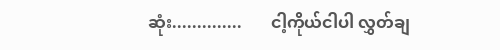ဆုံး..............       ငါ့ကိုယ်ငါပါ လွှတ်ချ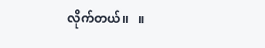လိုက်တယ်၊၊   ။